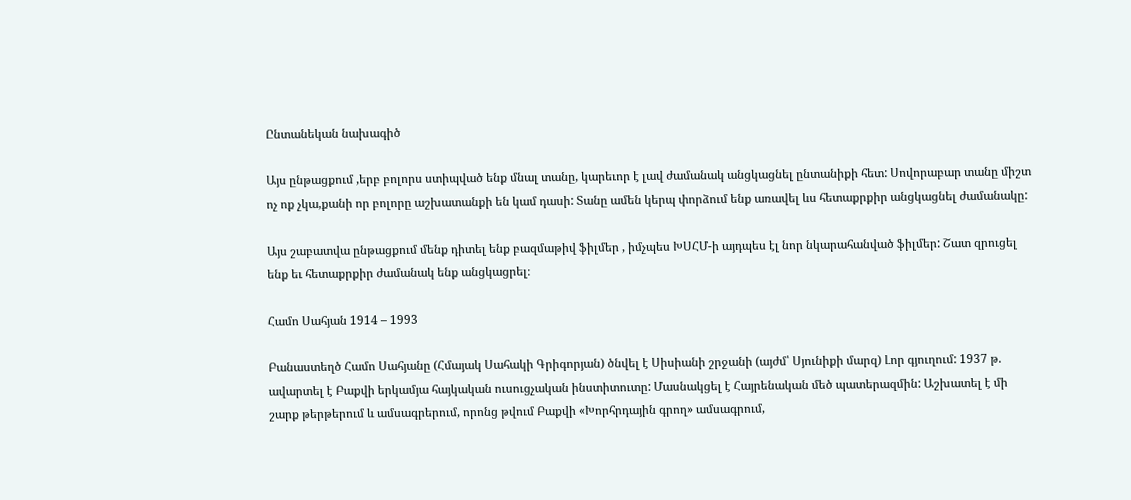Ընտանեկան նախագիծ

Այս ընթացքում ,երբ բոլորս ստիպված ենք մնալ տանը, կարեւոր է լավ ժամանակ անցկացնել ընտանիքի հետ: Սովորաբար տանը միշտ ոչ ոք չկա,քանի որ բոլորը աշխատանքի են կամ դասի: Տանը ամեն կերպ փորձում ենք առավել ևս հետաքրքիր անցկացնել ժամանակը:

Այս շաբատվա ընթացքում մենք դիտել ենք բազմաթիվ ֆիլմեր , իմչպես ԽՍՀՄ-ի այդպես էլ նոր նկարահանված ֆիլմեր: Շատ զրուցել ենք եւ հետաքրքիր ժամանակ ենք անցկացրել։

Համո Սահյան 1914 – 1993

Բանաստեղծ Համո Սահյանը (Հմայակ Սահակի Գրիգորյան) ծնվել է Սիսիանի շրջանի (այժմ՝ Սյունիքի մարզ) Լոր գյուղում: 1937 թ. ավարտել է Բաքվի երկամյա հայկական ուսուցչական ինստիտուտը: Մասնակցել է Հայրենական մեծ պատերազմին: Աշխատել է մի շարք թերթերում և ամսագրերում, որոնց թվում Բաքվի «Խորհրդային գրող» ամսագրում,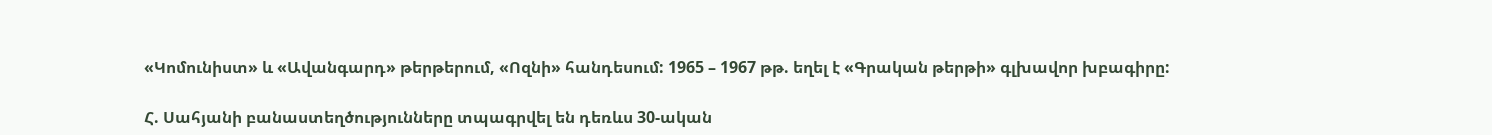«Կոմունիստ» և «Ավանգարդ» թերթերում, «Ոզնի» հանդեսում: 1965 – 1967 թթ. եղել է «Գրական թերթի» գլխավոր խբագիրը:

Հ. Սահյանի բանաստեղծությունները տպագրվել են դեռևս 30-ական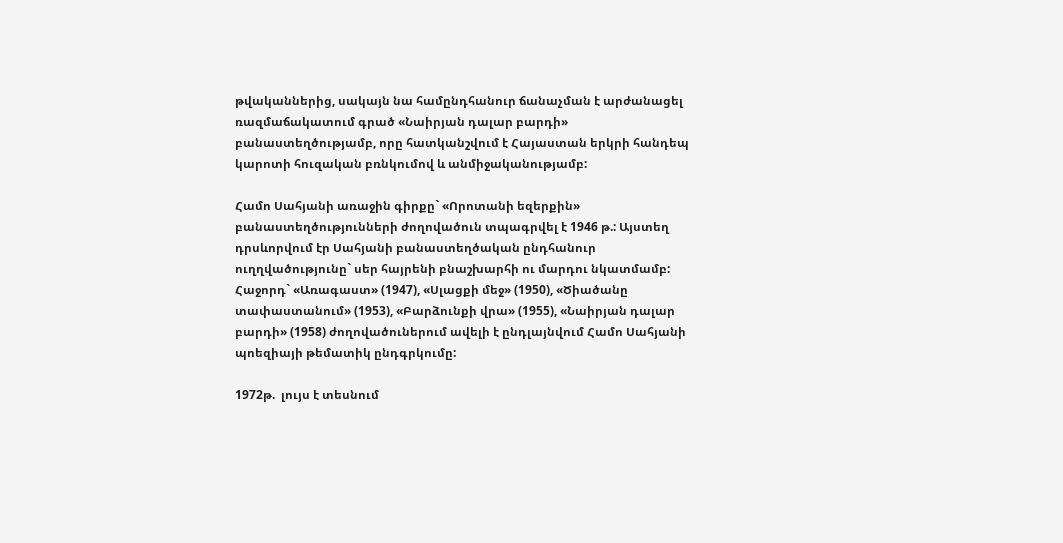թվականներից, սակայն նա համընդհանուր ճանաչման է արժանացել ռազմաճակատում գրած «Նաիրյան դալար բարդի» բանաստեղծությամբ, որը հատկանշվում է Հայաստան երկրի հանդեպ կարոտի հուզական բռնկումով և անմիջականությամբ:

Համո Սահյանի առաջին գիրքը` «Որոտանի եզերքին» բանաստեղծությունների ժողովածուն տպագրվել է 1946 թ.: Այստեղ դրսևորվում էր Սահյանի բանաստեղծական ընդհանուր ուղղվածությունը` սեր հայրենի բնաշխարհի ու մարդու նկատմամբ: Հաջորդ` «Առագաստ» (1947), «Սլացքի մեջ» (1950), «Ծիածանը տափաստանում» (1953), «Բարձունքի վրա» (1955), «Նաիրյան դալար բարդի» (1958) ժողովածուներում ավելի է ընդլայնվում Համո Սահյանի պոեզիայի թեմատիկ ընդգրկումը:

1972թ.  լույս է տեսնում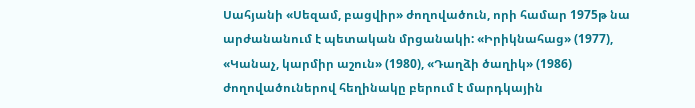Սահյանի «Սեզամ, բացվիր» ժողովածուն, որի համար 1975թ նա արժանանում է պետական մրցանակի: «Իրիկնահաց» (1977), «Կանաչ, կարմիր աշուն» (1980), «Դաղձի ծաղիկ» (1986) ժողովածուներով հեղինակը բերում է մարդկային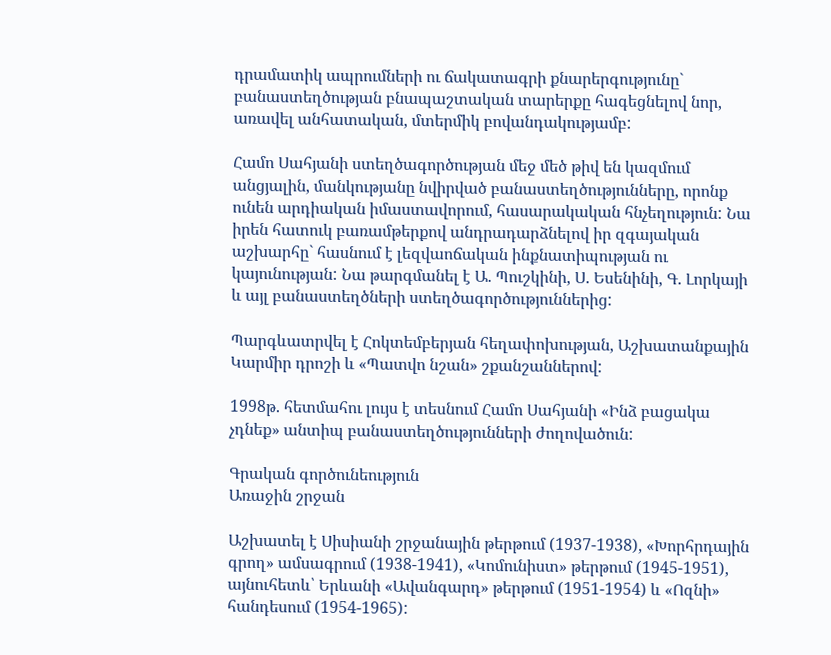դրամատիկ ապրումների ու ճակատագրի քնարերգությունը` բանաստեղծության բնապաշտական տարերքը հագեցնելով նոր, առավել անհատական, մտերմիկ բովանդակությամբ:

Համո Սահյանի ստեղծագործության մեջ մեծ թիվ են կազմում անցյալին, մանկությանը նվիրված բանաստեղծությունները, որոնք ունեն արդիական իմաստավորում, հասարակական հնչեղություն: Նա իրեն հատուկ բառամթերքով անդրադարձնելով իր զգայական աշխարհը` հասնում է լեզվաոճական ինքնատիպության ու կայունության: Նա թարգմանել է Ա. Պուշկինի, Ս. Եսենինի, Գ. Լորկայի և այլ բանաստեղծների ստեղծագործություններից:

Պարգևատրվել է Հոկտեմբերյան հեղափոխության, Աշխատանքային Կարմիր դրոշի և «Պատվո նշան» շքանշաններով:

1998թ. հետմահու լույս է տեսնում Համո Սահյանի «Ինձ բացակա չդնեք» անտիպ բանաստեղծությունների ժողովածուն:

Գրական գործունեություն
Առաջին շրջան

Աշխատել է Սիսիանի շրջանային թերթում (1937-1938), «Խորհրդային գրող» ամսագրում (1938-1941), «Կոմունիստ» թերթում (1945-1951), այնուհետև՝ Երևանի «Ավանգարդ» թերթում (1951-1954) և «Ոզնի» հանդեսում (1954-1965):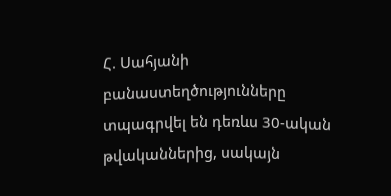Հ. Սահյանի բանաստեղծությունները տպագրվել են դեռևս 30-ական թվականներից, սակայն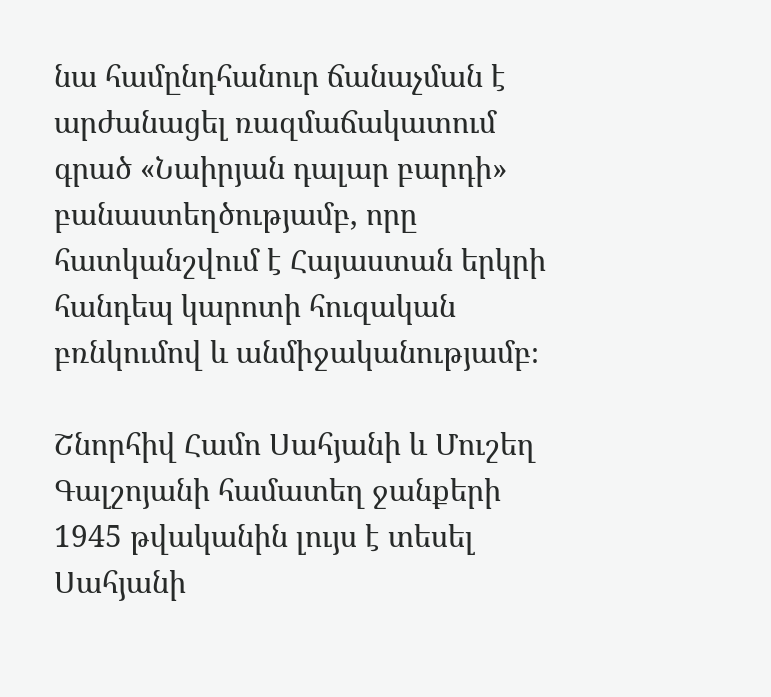նա համընդհանուր ճանաչման է արժանացել ռազմաճակատում գրած «Նաիրյան դալար բարդի» բանաստեղծությամբ, որը հատկանշվում է Հայաստան երկրի հանդեպ կարոտի հուզական բռնկումով և անմիջականությամբ։

Շնորհիվ Համո Սահյանի և Մուշեղ Գալշոյանի համատեղ ջանքերի 1945 թվականին լույս է տեսել Սահյանի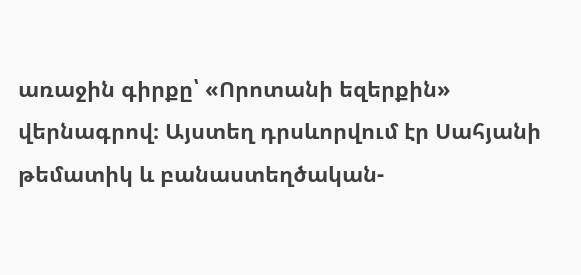առաջին գիրքը՝ «Որոտանի եզերքին» վերնագրով։ Այստեղ դրսևորվում էր Սահյանի թեմատիկ և բանաստեղծական-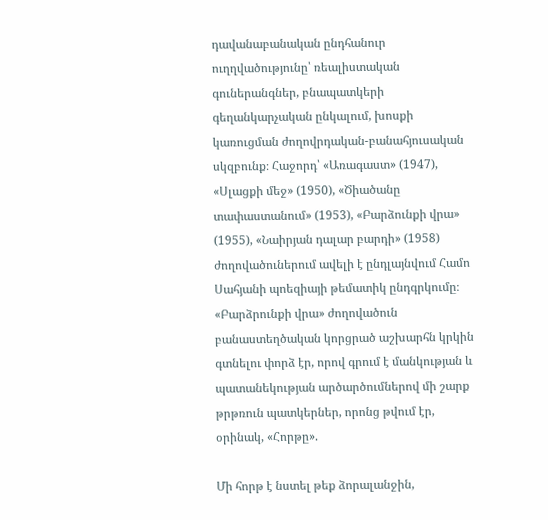դավանաբանական ընդհանուր ուղղվածությունը՝ ռեալիստական գուներանգներ, բնապատկերի գեղանկարչական ընկալում, խոսքի կառուցման ժողովրդական-բանահյուսական սկզբունք։ Հաջորդ՝ «Առագաստ» (1947), «Սլացքի մեջ» (1950), «Ծիածանը տափաստանում» (1953), «Բարձունքի վրա» (1955), «Նաիրյան դալար բարդի» (1958) ժողովածուներում ավելի է ընդլայնվում Համո Սահյանի պոեզիայի թեմատիկ ընդգրկումը։ «Բարձրունքի վրա» ժողովածուն բանաստեղծական կորցրած աշխարհն կրկին գտնելու փորձ էր, որով գրում է մանկության և պատանեկության արծարծումներով մի շարք թրթռուն պատկերներ, որոնց թվում էր, օրինակ, «Հորթը».

Մի հորթ է նստել թեք ձորալանջին,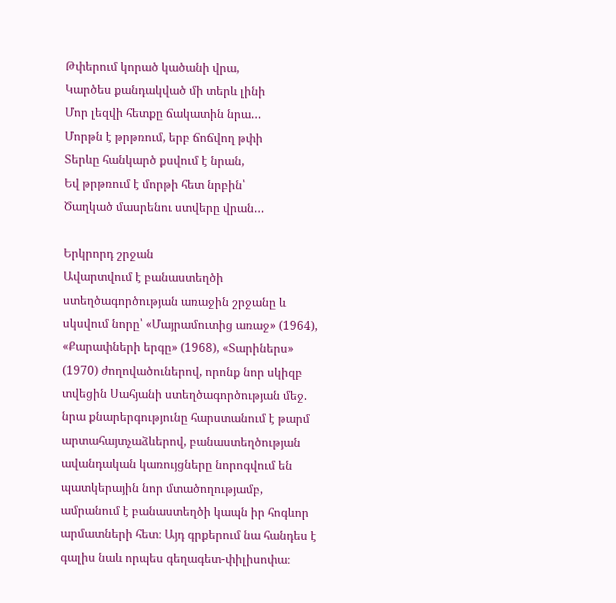Թփերում կորած կածանի վրա,
Կարծես քանդակված մի տերև լինի
Մոր լեզվի հետքը ճակատին նրա…
Մորթն է թրթռում, երբ ճոճվող թփի
Տերևը հանկարծ քսվում է նրան,
Եվ թրթռում է մորթի հետ նրբին՝
Ծաղկած մասրենու ստվերը վրան…

Երկրորդ շրջան
Ավարտվում է բանաստեղծի ստեղծագործության առաջին շրջանը և սկսվում նորը՝ «Մայրամուտից առաջ» (1964), «Քարափների երգը» (1968), «Տարիներս» (1970) ժողովածուներով, որոնք նոր սկիզբ տվեցին Սահյանի ստեղծագործության մեջ. նրա քնարերգությունը հարստանում է թարմ արտահայտչաձևերով, բանաստեղծության ավանդական կառույցները նորոգվում են պատկերային նոր մտածողությամբ, ամրանում է բանաստեղծի կապն իր հոգևոր արմատների հետ։ Այդ գրքերում նա հանդես է գալիս նաև որպես գեղագետ-փիլիսոփա։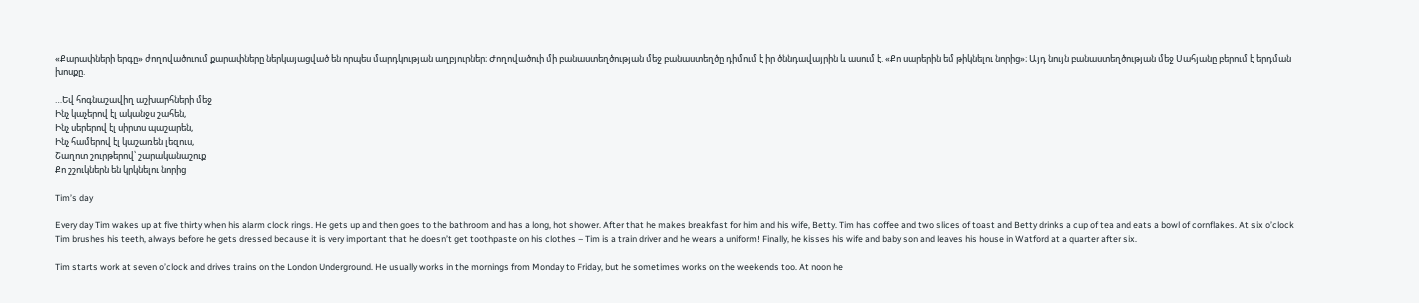«Քարափների երգը» ժողովածուում քարափները ներկայացված են որպես մարդկության աղբյուրներ։ Ժողովածուի մի բանաստեղծության մեջ բանաստեղծը դիմում է իր ծննդավայրին և ասում է. «Քո սարերին եմ թիկնելու նորից»։ Այդ նույն բանաստեղծության մեջ Սահյանը բերում է երդման խոսքը.

…Եվ հոգնաշավիղ աշխարհների մեջ
Ինչ կաչերով էլ ականջս շահեն,
Ինչ սերերով էլ սիրտս պաշարեն,
Ինչ համերով էլ կաշառեն լեզուս,
Շաղոտ շուրթերով՝ շարականաշուք
Քո շշուկներն են կրկնելու նորից

Tim’s day

Every day Tim wakes up at five thirty when his alarm clock rings. He gets up and then goes to the bathroom and has a long, hot shower. After that he makes breakfast for him and his wife, Betty. Tim has coffee and two slices of toast and Betty drinks a cup of tea and eats a bowl of cornflakes. At six o’clock Tim brushes his teeth, always before he gets dressed because it is very important that he doesn’t get toothpaste on his clothes – Tim is a train driver and he wears a uniform! Finally, he kisses his wife and baby son and leaves his house in Watford at a quarter after six.

Tim starts work at seven o’clock and drives trains on the London Underground. He usually works in the mornings from Monday to Friday, but he sometimes works on the weekends too. At noon he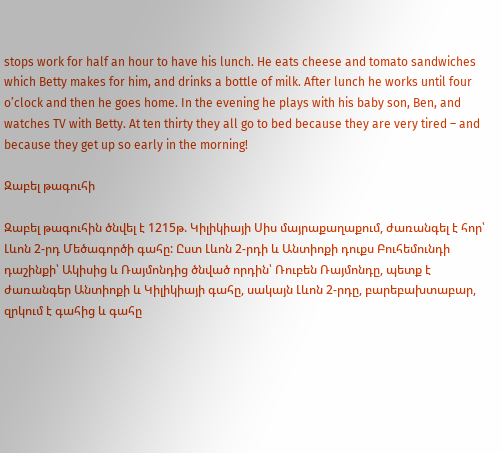stops work for half an hour to have his lunch. He eats cheese and tomato sandwiches which Betty makes for him, and drinks a bottle of milk. After lunch he works until four o’clock and then he goes home. In the evening he plays with his baby son, Ben, and watches TV with Betty. At ten thirty they all go to bed because they are very tired – and because they get up so early in the morning!

Զաբել թագուհի

Զաբել թագուհին ծնվել է 1215թ. Կիլիկիայի Սիս մայրաքաղաքում, ժառանգել է հոր՝ Լևոն 2-րդ Մեծագործի գահը: Ըստ Լևոն 2-րդի և Անտիոքի դուքս Բուհեմունդի դաշինքի՝ Ակիսից և Ռայմոնդից ծնված որդին՝ Ռուբեն Ռայմոնդը, պետք է ժառանգեր Անտիոքի և Կիլիկիայի գահը, սակայն Լևոն 2-րդը, բարեբախտաբար, զրկում է գահից և գահը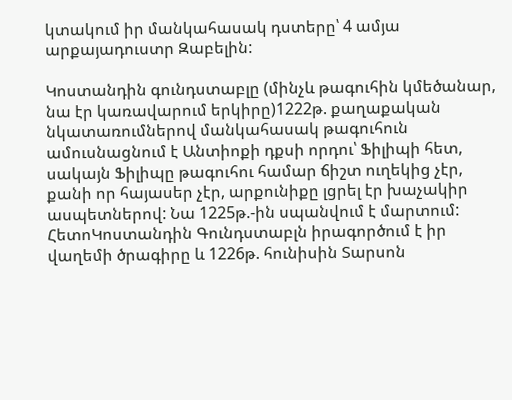կտակում իր մանկահասակ դստերը՝ 4 ամյա արքայադուստր Զաբելին:

Կոստանդին գունդստաբլը (մինչև թագուհին կմեծանար, նա էր կառավարում երկիրը)1222թ. քաղաքական նկատառումներով մանկահասակ թագուհուն ամուսնացնում է Անտիոքի դքսի որդու՝ Ֆիլիպի հետ, սակայն Ֆիլիպը թագուհու համար ճիշտ ուղեկից չէր, քանի որ հայասեր չէր, արքունիքը լցրել էր խաչակիր ասպետներով: Նա 1225թ.-ին սպանվում է մարտում: ՀետոԿոստանդին Գունդստաբլն իրագործում է իր վաղեմի ծրագիրը և 1226թ. հունիսին Տարսոն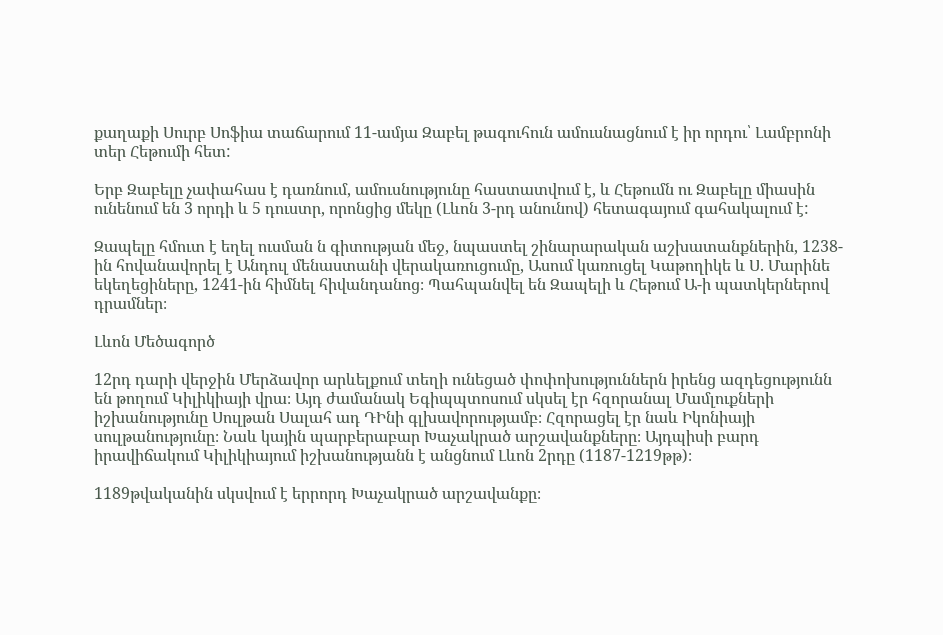քաղաքի Սուրբ Սոֆիա տաճարում 11-ամյա Զաբել թագուհուն ամուսնացնում է իր որդու՝ Լամբրոնի տեր Հեթումի հետ:

Երբ Զաբելը չափահաս է դառնում, ամուսնությունը հաստատվում է, և Հեթումն ու Զաբելը միասին ունենում են 3 որդի և 5 դուստր, որոնցից մեկը (Լևոն 3-րդ անունով) հետագայում գահակալում է:

Զապելը հմուտ է եղել ուսման ն գիտության մեջ, նպաստել շինարարական աշխատանքներին, 1238-ին հովանավորել է Անդուլ մենաստանի վերակառուցումը, Ասում կառուցել Կաթողիկե և Ս. Մարինե եկեղեցիները, 1241-ին հիմնել հիվանդանոց։ Պահպանվել են Զապելի և Հեթում Ա-ի պատկերներով դրամներ։

Լևոն Մեծագործ

12րդ դարի վերջին Մերձավոր արևելքում տեղի ունեցած փոփոխություններն իրենց ազդեցությունն են թողում Կիլիկիայի վրա։ Այդ ժամանակ Եգիպպտոսում սկսել էր հզորանալ Մամլուքների իշխանությունը Սուլթան Սալահ ադ ԴԻնի գլխավորությամբ։ Հզորացել էր նաև Իկոնիայի սուլթանությունը։ Նաև կային պարբերաբար Խաչակրած արշավանքները։ Այդպիսի բարդ իրավիճակում Կիլիկիայում իշխանությանն է անցնում Լևոն 2րդը (1187-1219թթ)։

1189թվականին սկսվում է երրորդ Խաչակրած արշավանքը։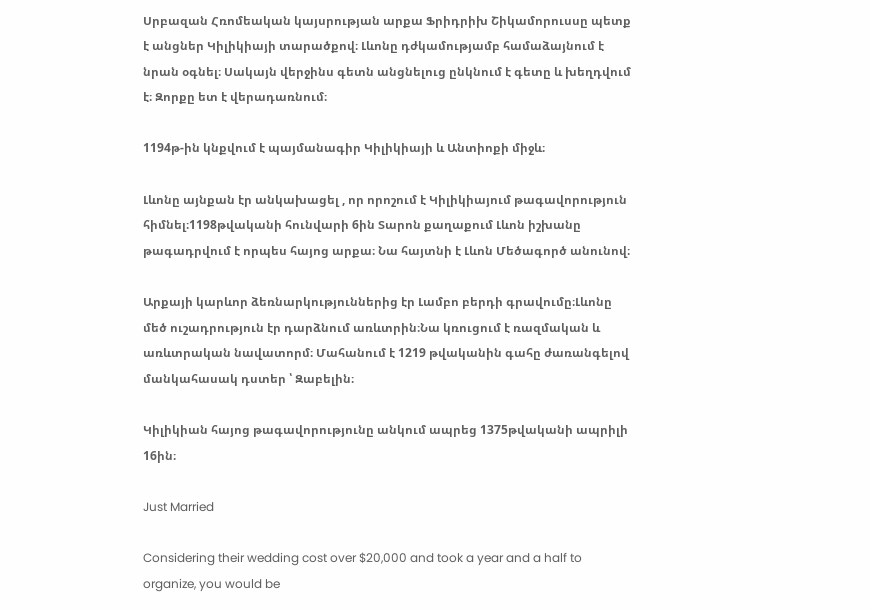Սրբազան Հռոմեական կայսրության արքա Ֆրիդրիխ Շիկամորուսսը պետք է անցներ Կիլիկիայի տարածքով։ Լևոնը դժկամությամբ համաձայնում է նրան օգնել։ Սակայն վերջինս գետն անցնելուց ընկնում է գետը և խեղդվում է։ Զորքը ետ է վերադառնում։

1194թ-ին կնքվում է պայմանագիր Կիլիկիայի և Անտիոքի միջև։

Լևոնը այնքան էր անկախացել , որ որոշում է Կիլիկիայում թագավորություն հիմնել։1198թվականի հունվարի 6ին Տարոն քաղաքում Լևոն իշխանը թագադրվում է որպես հայոց արքա։ Նա հայտնի է Լևոն Մեծագործ անունով։

Արքայի կարևոր ձեռնարկություններից էր Լամբո բերդի գրավումը։Լևոնը մեծ ուշադրություն էր դարձնում առևտրին։Նա կռուցում է ռազմական և առևտրական նավատորմ։ Մահանում է 1219 թվականին գահը ժառանգելով մանկահասակ դստեր ՝ Զաբելին։

Կիլիկիան հայոց թագավորությունը անկում ապրեց 1375թվականի ապրիլի 16ին։

Just Married

Considering their wedding cost over $20,000 and took a year and a half to organize, you would be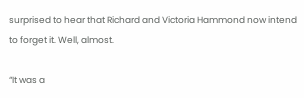surprised to hear that Richard and Victoria Hammond now intend to forget it. Well, almost.

“It was a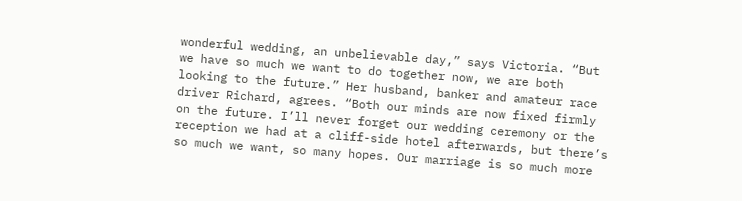wonderful wedding, an unbelievable day,” says Victoria. “But we have so much we want to do together now, we are both looking to the future.” Her husband, banker and amateur race driver Richard, agrees. “Both our minds are now fixed firmly on the future. I’ll never forget our wedding ceremony or the reception we had at a cliff-side hotel afterwards, but there’s so much we want, so many hopes. Our marriage is so much more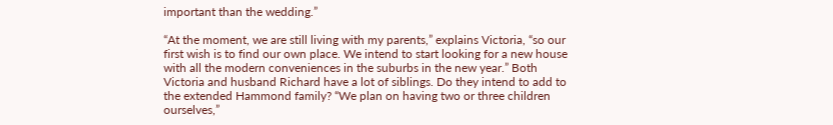important than the wedding.”

“At the moment, we are still living with my parents,” explains Victoria, “so our first wish is to find our own place. We intend to start looking for a new house with all the modern conveniences in the suburbs in the new year.” Both Victoria and husband Richard have a lot of siblings. Do they intend to add to the extended Hammond family? “We plan on having two or three children ourselves,”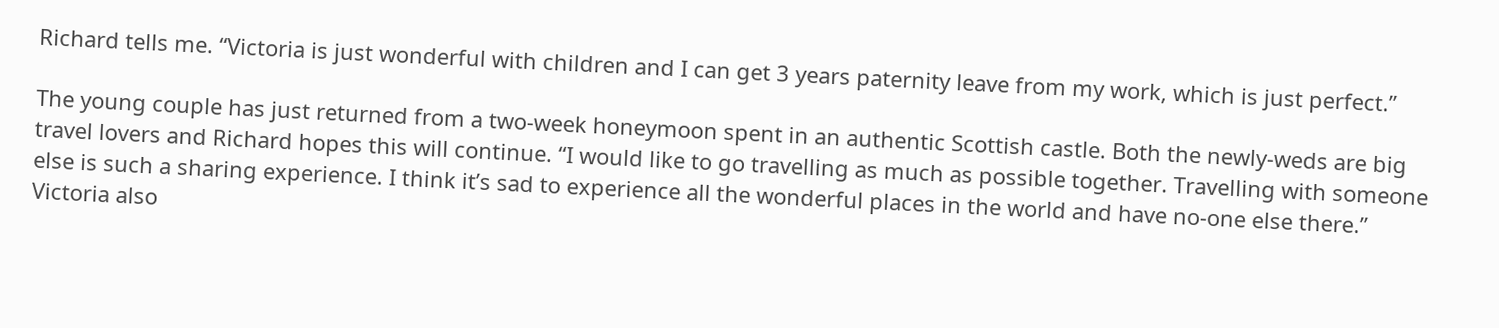Richard tells me. “Victoria is just wonderful with children and I can get 3 years paternity leave from my work, which is just perfect.”

The young couple has just returned from a two-week honeymoon spent in an authentic Scottish castle. Both the newly-weds are big travel lovers and Richard hopes this will continue. “I would like to go travelling as much as possible together. Travelling with someone else is such a sharing experience. I think it’s sad to experience all the wonderful places in the world and have no-one else there.” Victoria also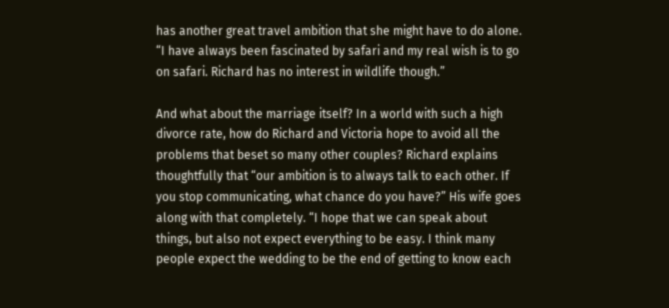has another great travel ambition that she might have to do alone. “I have always been fascinated by safari and my real wish is to go on safari. Richard has no interest in wildlife though.”

And what about the marriage itself? In a world with such a high divorce rate, how do Richard and Victoria hope to avoid all the problems that beset so many other couples? Richard explains thoughtfully that “our ambition is to always talk to each other. If you stop communicating, what chance do you have?” His wife goes along with that completely. “I hope that we can speak about things, but also not expect everything to be easy. I think many people expect the wedding to be the end of getting to know each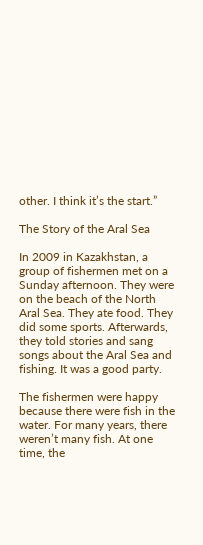other. I think it’s the start.”

The Story of the Aral Sea

In 2009 in Kazakhstan, a group of fishermen met on a Sunday afternoon. They were on the beach of the North Aral Sea. They ate food. They did some sports. Afterwards, they told stories and sang songs about the Aral Sea and fishing. It was a good party.

The fishermen were happy because there were fish in the water. For many years, there weren’t many fish. At one time, the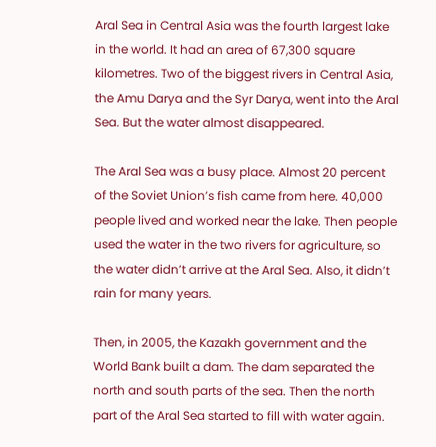Aral Sea in Central Asia was the fourth largest lake in the world. It had an area of 67,300 square kilometres. Two of the biggest rivers in Central Asia, the Amu Darya and the Syr Darya, went into the Aral Sea. But the water almost disappeared.

The Aral Sea was a busy place. Almost 20 percent of the Soviet Union’s fish came from here. 40,000 people lived and worked near the lake. Then people used the water in the two rivers for agriculture, so the water didn’t arrive at the Aral Sea. Also, it didn’t rain for many years.

Then, in 2005, the Kazakh government and the World Bank built a dam. The dam separated the north and south parts of the sea. Then the north part of the Aral Sea started to fill with water again.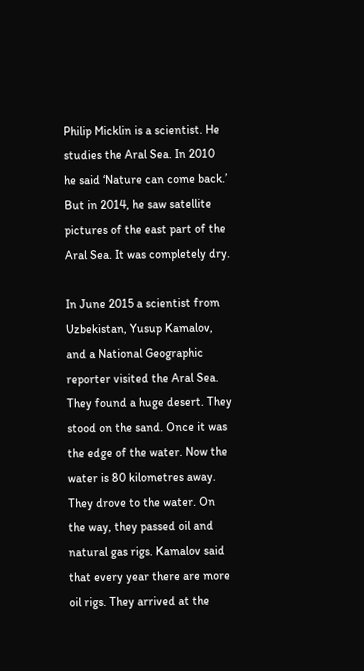Philip Micklin is a scientist. He studies the Aral Sea. In 2010 he said ‘Nature can come back.’ But in 2014, he saw satellite pictures of the east part of the Aral Sea. It was completely dry.

In June 2015 a scientist from Uzbekistan, Yusup Kamalov, and a National Geographic reporter visited the Aral Sea. They found a huge desert. They stood on the sand. Once it was the edge of the water. Now the water is 80 kilometres away. They drove to the water. On the way, they passed oil and natural gas rigs. Kamalov said that every year there are more oil rigs. They arrived at the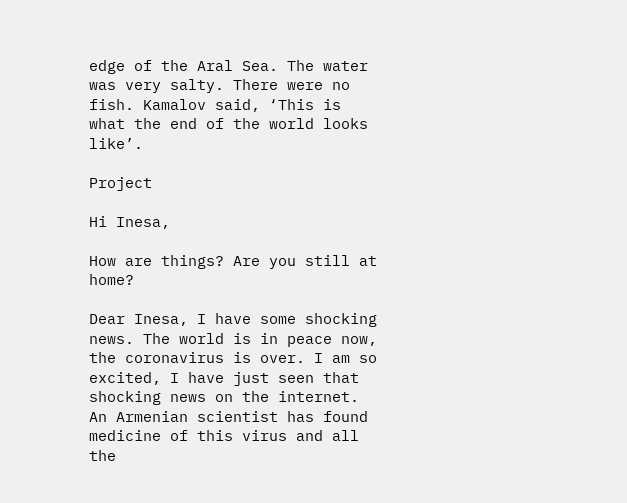edge of the Aral Sea. The water was very salty. There were no fish. Kamalov said, ‘This is what the end of the world looks like’.

Project

Hi Inesa,

How are things? Are you still at home?

Dear Inesa, I have some shocking news. The world is in peace now, the coronavirus is over. I am so excited, I have just seen that shocking news on the internet. An Armenian scientist has found medicine of this virus and all the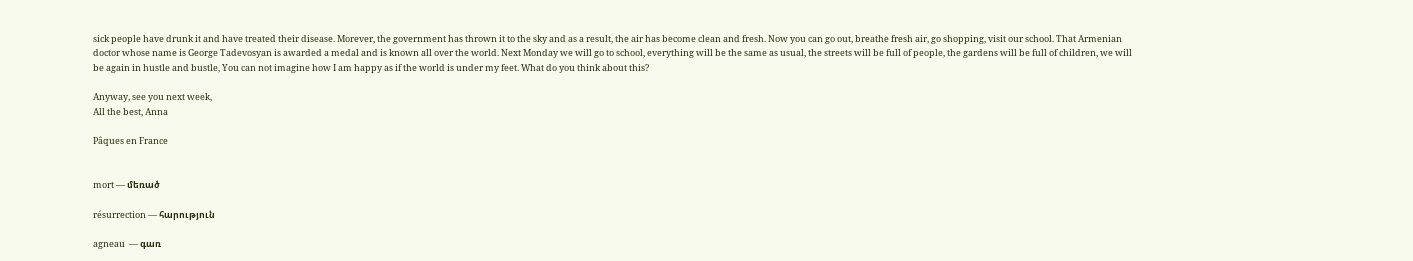sick people have drunk it and have treated their disease. Morever, the government has thrown it to the sky and as a result, the air has become clean and fresh. Now you can go out, breathe fresh air, go shopping, visit our school. That Armenian doctor whose name is George Tadevosyan is awarded a medal and is known all over the world. Next Monday we will go to school, everything will be the same as usual, the streets will be full of people, the gardens will be full of children, we will be again in hustle and bustle, You can not imagine how I am happy as if the world is under my feet. What do you think about this?

Anyway, see you next week,
All the best, Anna

Pâques en France


mort — մեռած

résurrection — հարություն

agneau  — գառ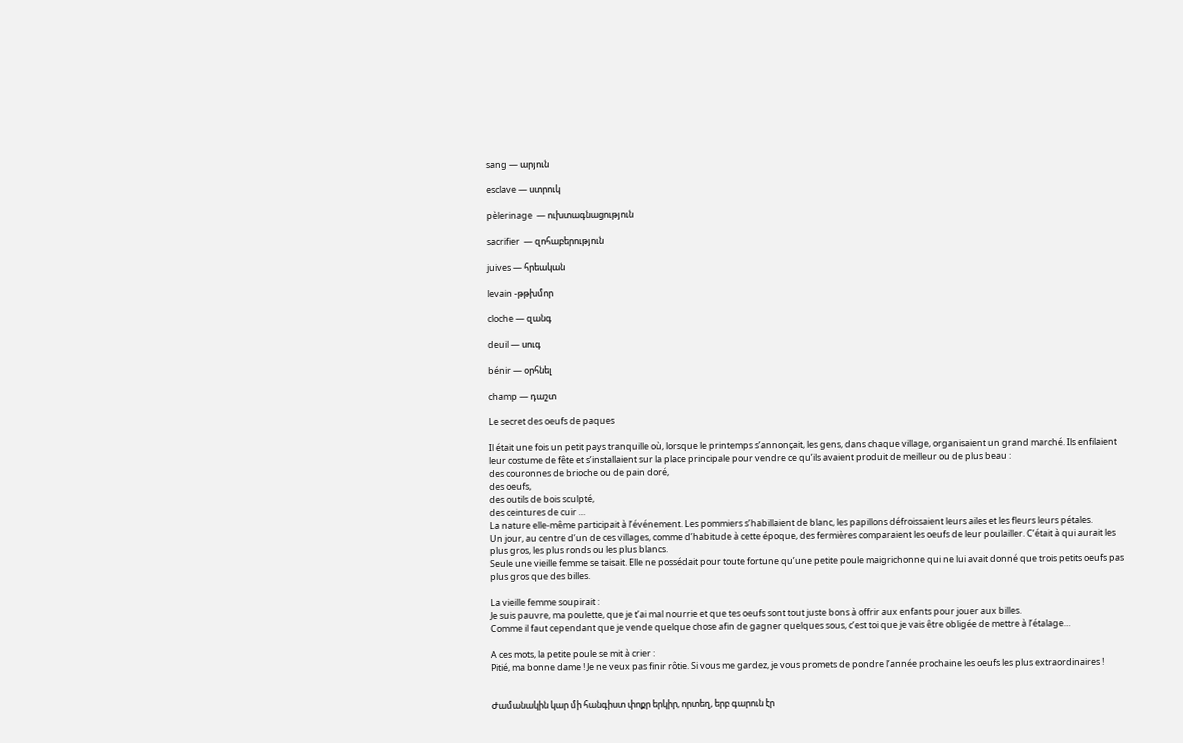sang — արյուն

esclave — ստրուկ

pèlerinage  — ուխտագնացություն

sacrifier  — զոհաբերություն

juives — հրեական

levain -թթխմոր

cloche — զանգ

deuil — սուգ

bénir — օրհնել

champ — դաշտ

Le secret des oeufs de paques

Il était une fois un petit pays tranquille où, lorsque le printemps s’annonçait, les gens, dans chaque village, organisaient un grand marché. Ils enfilaient leur costume de fête et s’installaient sur la place principale pour vendre ce qu’ils avaient produit de meilleur ou de plus beau :
des couronnes de brioche ou de pain doré,
des oeufs,
des outils de bois sculpté,
des ceintures de cuir …
La nature elle-même participait à l’événement. Les pommiers s’habillaient de blanc, les papillons défroissaient leurs ailes et les fleurs leurs pétales.
Un jour, au centre d’un de ces villages, comme d’habitude à cette époque, des fermières comparaient les oeufs de leur poulailler. C’était à qui aurait les plus gros, les plus ronds ou les plus blancs.
Seule une vieille femme se taisait. Elle ne possédait pour toute fortune qu’une petite poule maigrichonne qui ne lui avait donné que trois petits oeufs pas plus gros que des billes.

La vieille femme soupirait :
Je suis pauvre, ma poulette, que je t’ai mal nourrie et que tes oeufs sont tout juste bons à offrir aux enfants pour jouer aux billes.
Comme il faut cependant que je vende quelque chose afin de gagner quelques sous, c’est toi que je vais être obligée de mettre à l’étalage…

A ces mots, la petite poule se mit à crier :
Pitié, ma bonne dame ! Je ne veux pas finir rôtie. Si vous me gardez, je vous promets de pondre l’année prochaine les oeufs les plus extraordinaires !


Ժամանակին կար մի հանգիստ փոքր երկիր, որտեղ, երբ գարուն էր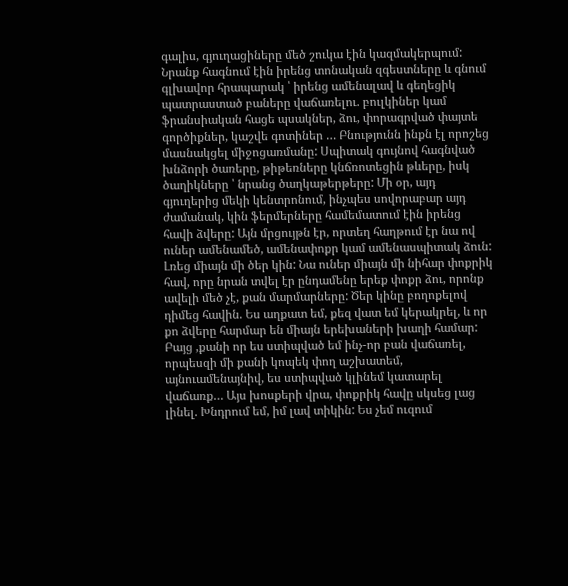գալիս, գյուղացիները մեծ շուկա էին կազմակերպում: Նրանք հագնում էին իրենց տոնական զգեստները և գնում գլխավոր հրապարակ ՝ իրենց ամենալավ և գեղեցիկ պատրաստած բաները վաճառելու. բուլկիներ կամ ֆրանսիական հացե պսակներ, ձու, փորագրված փայտե գործիքներ, կաշվե գոտիներ … Բնությունն ինքն էլ որոշեց մասնակցել միջոցառմանը: Սպիտակ գույնով հագնված խնձորի ծառերը, թիթեռները կնճռոտեցին թևերը, իսկ ծաղիկները ՝ նրանց ծաղկաթերթերը: Մի օր, այդ գյուղերից մեկի կենտրոնում, ինչպես սովորաբար այդ ժամանակ, կին ֆերմերները համեմատում էին իրենց հավի ձվերը: Այն մրցույթն էր, որտեղ հաղթում էր նա ով ուներ ամենամեծ, ամենափոքր կամ ամենասպիտակ ձուն: Լռեց միայն մի ծեր կին: Նա ուներ միայն մի նիհար փոքրիկ հավ, որը նրան տվել էր ընդամենը երեք փոքր ձու, որոնք ավելի մեծ չէ, քան մարմարները: Ծեր կինը բողոքելով դիմեց հավին. Ես աղքատ եմ, քեզ վատ եմ կերակրել, և որ քո ձվերը հարմար են միայն երեխաների խաղի համար: Բայց ,քանի որ ես ստիպված եմ ինչ-որ բան վաճառել, որպեսզի մի քանի կոպեկ փող աշխատեմ, այնուամենայնիվ, ես ստիպված կլինեմ կատարել վաճառք… Այս խոսքերի վրա, փոքրիկ հավը սկսեց լաց լինել. Խնդրում եմ, իմ լավ տիկին: Ես չեմ ուզում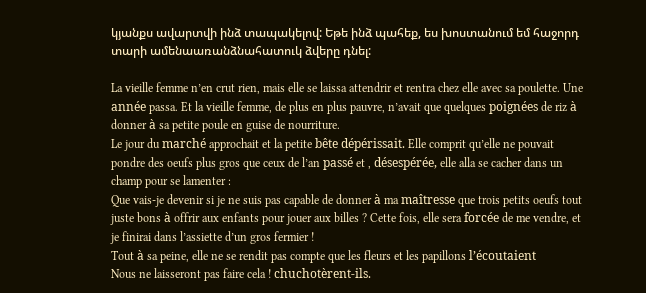կյանքս ավարտվի ինձ տապակելով: Եթե ինձ պահեք, ես խոստանում եմ հաջորդ տարի ամենաառանձնահատուկ ձվերը դնել:

La vieille femme n’en crut rien, mais elle se laissa attendrir et rentra chez elle avec sa poulette. Une année passa. Et la vieille femme, de plus en plus pauvre, n’avait que quelques poignées de riz à donner à sa petite poule en guise de nourriture.
Le jour du marché approchait et la petite bête dépérissait. Elle comprit qu’elle ne pouvait pondre des oeufs plus gros que ceux de l’an passé et , désespérée, elle alla se cacher dans un champ pour se lamenter :
Que vais-je devenir si je ne suis pas capable de donner à ma maîtresse que trois petits oeufs tout juste bons à offrir aux enfants pour jouer aux billes ? Cette fois, elle sera forcée de me vendre, et je finirai dans l’assiette d’un gros fermier !
Tout à sa peine, elle ne se rendit pas compte que les fleurs et les papillons l’écoutaient
Nous ne laisseront pas faire cela ! chuchotèrent-ils.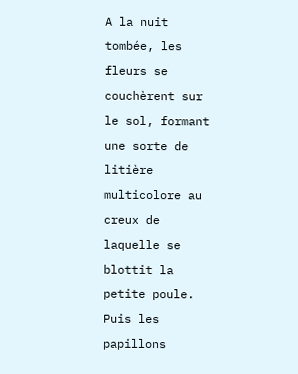A la nuit tombée, les fleurs se couchèrent sur le sol, formant une sorte de litière multicolore au creux de laquelle se blottit la petite poule. Puis les papillons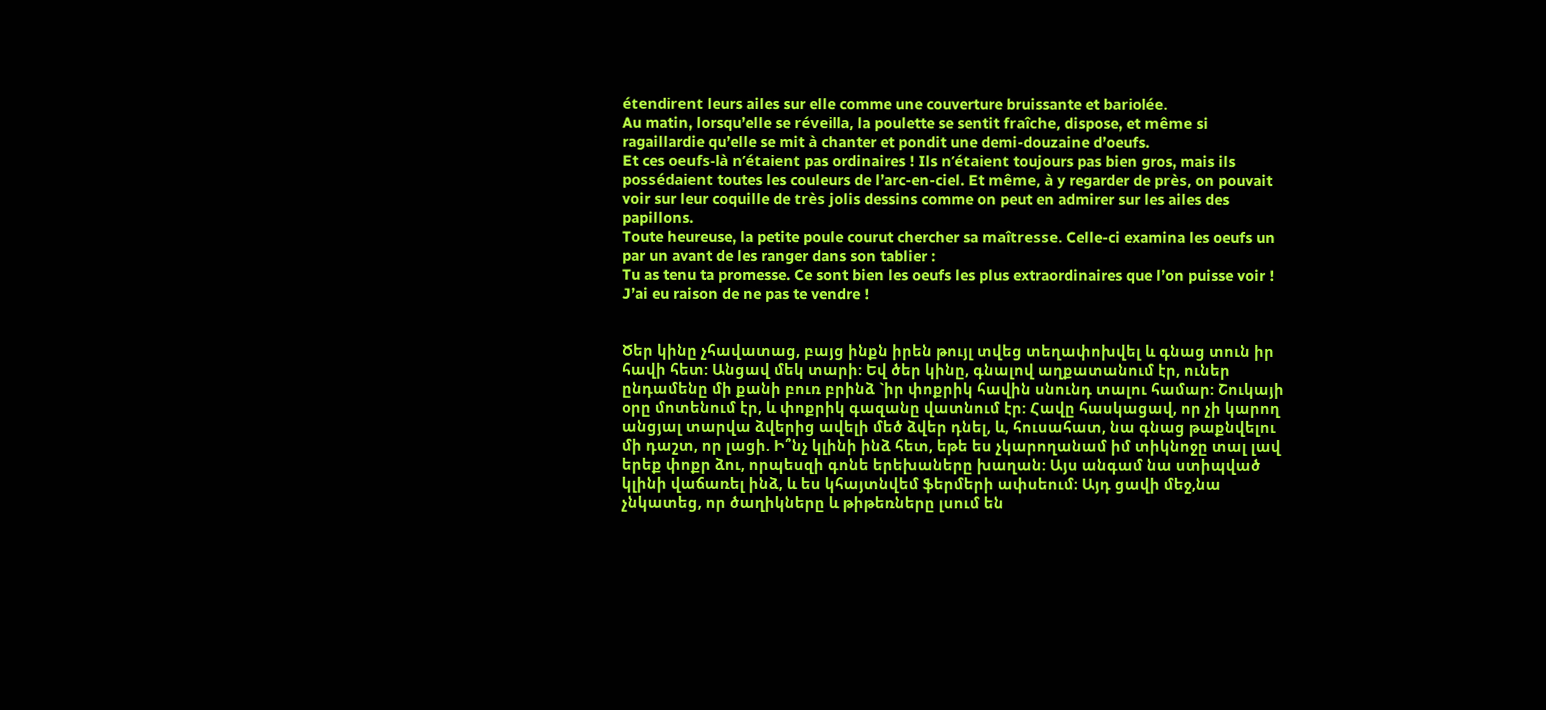étendirent leurs ailes sur elle comme une couverture bruissante et bariolée.
Au matin, lorsqu’elle se réveilla, la poulette se sentit fraîche, dispose, et même si ragaillardie qu’elle se mit à chanter et pondit une demi-douzaine d’oeufs.
Et ces oeufs-là n’étaient pas ordinaires ! Ils n’étaient toujours pas bien gros, mais ils possédaient toutes les couleurs de l’arc-en-ciel. Et même, à y regarder de près, on pouvait voir sur leur coquille de très jolis dessins comme on peut en admirer sur les ailes des papillons.
Toute heureuse, la petite poule courut chercher sa maîtresse. Celle-ci examina les oeufs un par un avant de les ranger dans son tablier :
Tu as tenu ta promesse. Ce sont bien les oeufs les plus extraordinaires que l’on puisse voir ! J’ai eu raison de ne pas te vendre !


Ծեր կինը չհավատաց, բայց ինքն իրեն թույլ տվեց տեղափոխվել և գնաց տուն իր հավի հետ: Անցավ մեկ տարի: Եվ ծեր կինը, գնալով աղքատանում էր, ուներ ընդամենը մի քանի բուռ բրինձ `իր փոքրիկ հավին սնունդ տալու համար: Շուկայի օրը մոտենում էր, և փոքրիկ գազանը վատնում էր: Հավը հասկացավ, որ չի կարող անցյալ տարվա ձվերից ավելի մեծ ձվեր դնել, և, հուսահատ, նա գնաց թաքնվելու մի դաշտ, որ լացի. Ի՞նչ կլինի ինձ հետ, եթե ես չկարողանամ իմ տիկնոջը տալ լավ երեք փոքր ձու, որպեսզի գոնե երեխաները խաղան: Այս անգամ նա ստիպված կլինի վաճառել ինձ, և ես կհայտնվեմ ֆերմերի ափսեում։ Այդ ցավի մեջ,նա չնկատեց, որ ծաղիկները և թիթեռները լսում են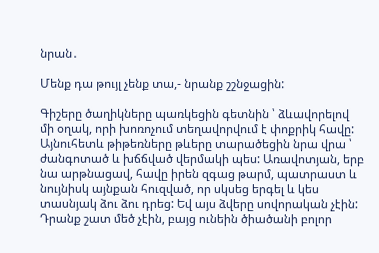նրան․

Մենք դա թույլ չենք տա,- նրանք շշնջացին:

Գիշերը ծաղիկները պառկեցին գետնին ՝ ձևավորելով մի օղակ, որի խոռոչում տեղավորվում է փոքրիկ հավը: Այնուհետև թիթեռները թևերը տարածեցին նրա վրա ՝ ժանգոտած և խճճված վերմակի պես: Առավոտյան, երբ նա արթնացավ, հավը իրեն զգաց թարմ, պատրաստ և նույնիսկ այնքան հուզված, որ սկսեց երգել և կես տասնյակ ձու ձու դրեց: Եվ այս ձվերը սովորական չէին: Դրանք շատ մեծ չէին, բայց ունեին ծիածանի բոլոր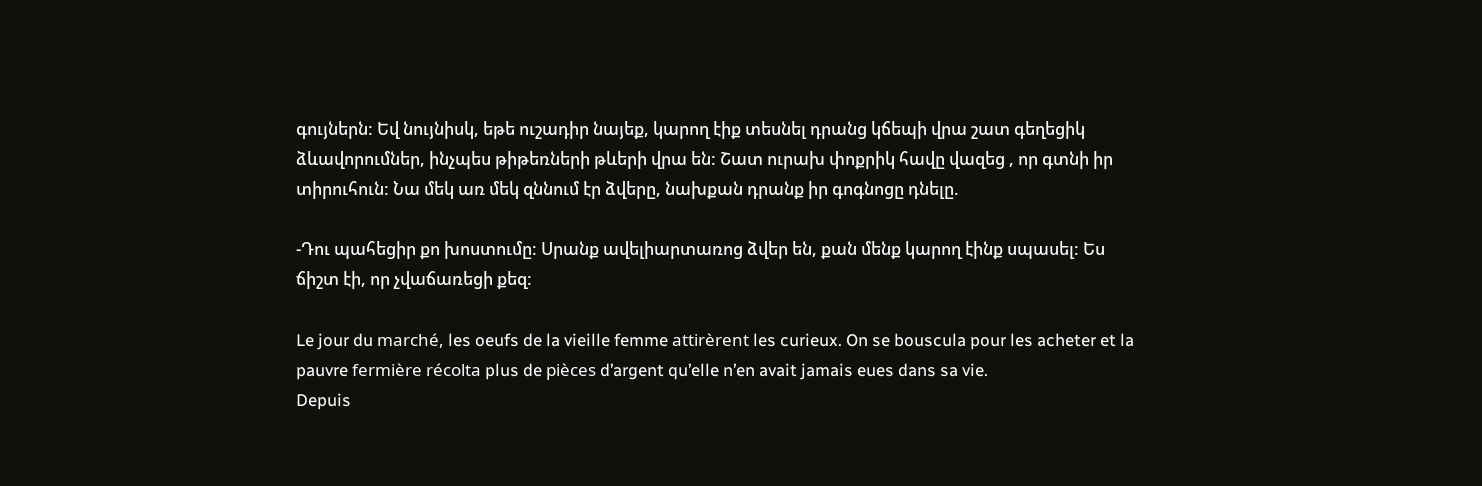գույներն: Եվ նույնիսկ, եթե ուշադիր նայեք, կարող էիք տեսնել դրանց կճեպի վրա շատ գեղեցիկ ձևավորումներ, ինչպես թիթեռների թևերի վրա են: Շատ ուրախ փոքրիկ հավը վազեց , որ գտնի իր տիրուհուն: Նա մեկ առ մեկ զննում էր ձվերը, նախքան դրանք իր գոգնոցը դնելը.

-Դու պահեցիր քո խոստումը: Սրանք ավելիարտառոց ձվեր են, քան մենք կարող էինք սպասել: Ես ճիշտ էի, որ չվաճառեցի քեզ:

Le jour du marché, les oeufs de la vieille femme attirèrent les curieux. On se bouscula pour les acheter et la pauvre fermière récolta plus de pièces d’argent qu’elle n’en avait jamais eues dans sa vie.
Depuis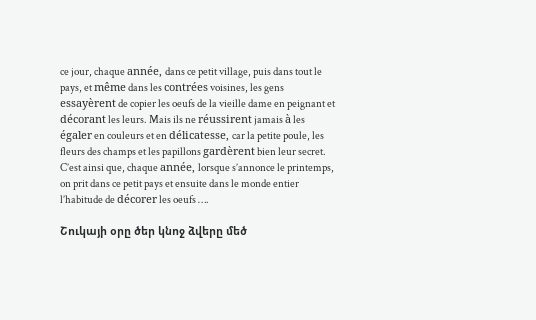ce jour, chaque année, dans ce petit village, puis dans tout le pays, et même dans les contrées voisines, les gens essayèrent de copier les oeufs de la vieille dame en peignant et décorant les leurs. Mais ils ne réussirent jamais à les égaler en couleurs et en délicatesse, car la petite poule, les fleurs des champs et les papillons gardèrent bien leur secret.
C’est ainsi que, chaque année, lorsque s’annonce le printemps, on prit dans ce petit pays et ensuite dans le monde entier l’habitude de décorer les oeufs ….

Շուկայի օրը ծեր կնոջ ձվերը մեծ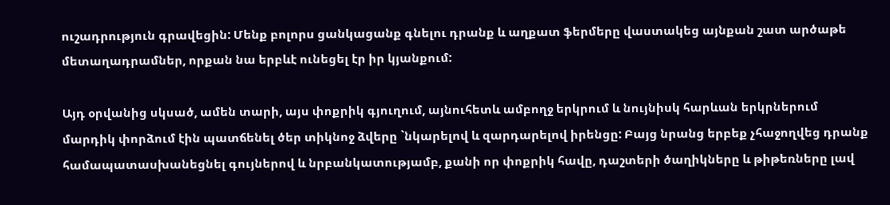ուշադրություն գրավեցին: Մենք բոլորս ցանկացանք գնելու դրանք և աղքատ ֆերմերը վաստակեց այնքան շատ արծաթե մետաղադրամներ, որքան նա երբևէ ունեցել էր իր կյանքում:

Այդ օրվանից սկսած, ամեն տարի, այս փոքրիկ գյուղում, այնուհետև ամբողջ երկրում և նույնիսկ հարևան երկրներում մարդիկ փորձում էին պատճենել ծեր տիկնոջ ձվերը `նկարելով և զարդարելով իրենցը: Բայց նրանց երբեք չհաջողվեց դրանք համապատասխանեցնել գույներով և նրբանկատությամբ, քանի որ փոքրիկ հավը, դաշտերի ծաղիկները և թիթեռները լավ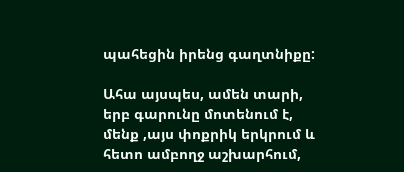պահեցին իրենց գաղտնիքը:

Ահա այսպես, ամեն տարի, երբ գարունը մոտենում է, մենք ,այս փոքրիկ երկրում և հետո ամբողջ աշխարհում,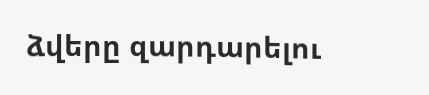ձվերը զարդարելու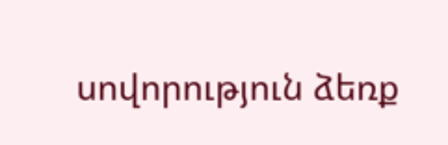սովորություն ձեռք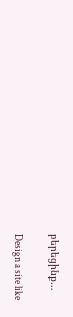բերեցինք…

Design a site like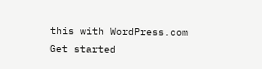this with WordPress.com
Get started